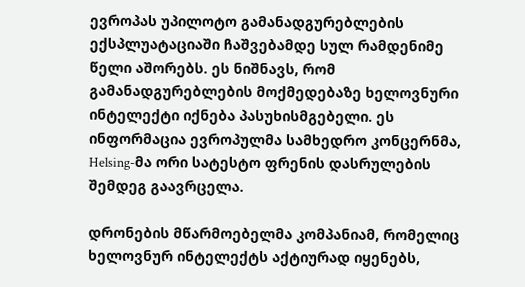ევროპას უპილოტო გამანადგურებლების ექსპლუატაციაში ჩაშვებამდე სულ რამდენიმე წელი აშორებს. ეს ნიშნავს, რომ გამანადგურებლების მოქმედებაზე ხელოვნური ინტელექტი იქნება პასუხისმგებელი. ეს ინფორმაცია ევროპულმა სამხედრო კონცერნმა, Helsing-მა ორი სატესტო ფრენის დასრულების შემდეგ გაავრცელა.

დრონების მწარმოებელმა კომპანიამ, რომელიც ხელოვნურ ინტელექტს აქტიურად იყენებს,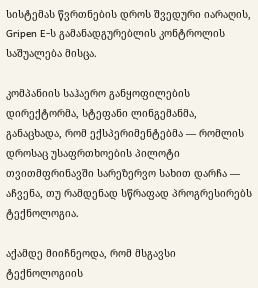სისტემას წვრთნების დროს შვედური იარაღის, Gripen E-ს გამანადგურებლის კონტროლის საშუალება მისცა.

კომპანიის საჰაერო განყოფილების დირექტორმა, სტეფანი ლინგემანმა, განაცხადა, რომ ექსპერიმენტებმა — რომლის დროსაც უსაფრთხოების პილოტი თვითმფრინავში სარეზერვო სახით დარჩა — აჩვენა, თუ რამდენად სწრაფად პროგრესირებს ტექნოლოგია.

აქამდე მიიჩნეოდა, რომ მსგავსი ტექნოლოგიის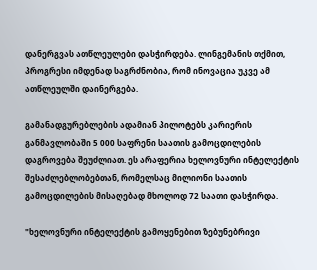დანერგვას ათწლეულები დასჭირდება. ლინგემანის თქმით, პროგრესი იმდენად საგრძნობია, რომ ინოვაცია უკვე ამ ათწლეულში დაინერგება.

გამანადგურებლების ადამიან პილოტებს კარიერის განმავლობაში 5 000 საფრენი საათის გამოცდილების დაგროვება შეუძლიათ. ეს არაფერია ხელოვნური ინტელექტის შესაძლებლობებთან, რომელსაც მილიონი საათის გამოცდილების მისაღებად მხოლოდ 72 საათი დასჭირდა.

"ხელოვნური ინტელექტის გამოყენებით ზებუნებრივი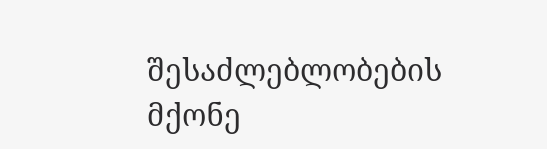შესაძლებლობების მქონე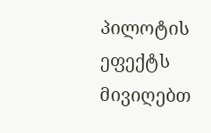პილოტის ეფექტს მივიღებთ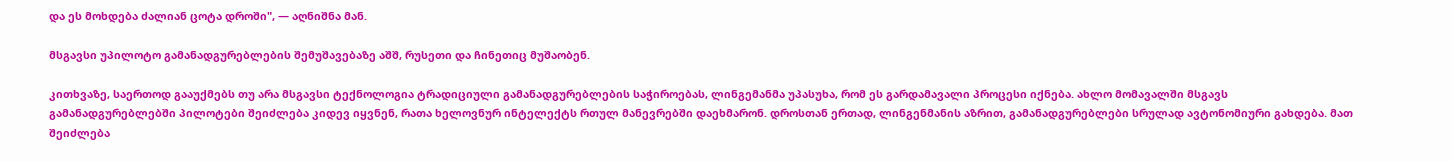და ეს მოხდება ძალიან ცოტა დროში", — აღნიშნა მან.

მსგავსი უპილოტო გამანადგურებლების შემუშავებაზე აშშ, რუსეთი და ჩინეთიც მუშაობენ.

კითხვაზე, საერთოდ გააუქმებს თუ არა მსგავსი ტექნოლოგია ტრადიციული გამანადგურებლების საჭიროებას, ლინგემანმა უპასუხა, რომ ეს გარდამავალი პროცესი იქნება. ახლო მომავალში მსგავს გამანადგურებლებში პილოტები შეიძლება კიდევ იყვნენ, რათა ხელოვნურ ინტელექტს რთულ მანევრებში დაეხმარონ. დროსთან ერთად, ლინგენმანის აზრით, გამანადგურებლები სრულად ავტონომიური გახდება. მათ შეიძლება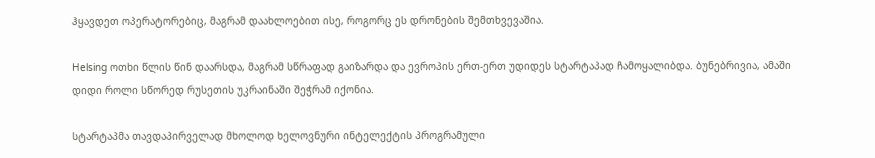ჰყავდეთ ოპერატორებიც, მაგრამ დაახლოებით ისე, როგორც ეს დრონების შემთხვევაშია.

Helsing ოთხი წლის წინ დაარსდა, მაგრამ სწრაფად გაიზარდა და ევროპის ერთ-ერთ უდიდეს სტარტაპად ჩამოყალიბდა. ბუნებრივია, ამაში დიდი როლი სწორედ რუსეთის უკრაინაში შეჭრამ იქონია.

სტარტაპმა თავდაპირველად მხოლოდ ხელოვნური ინტელექტის პროგრამული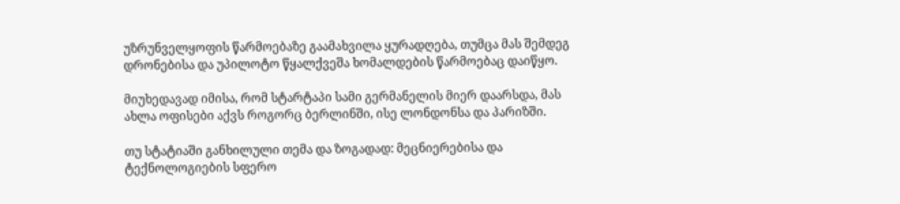უზრუნველყოფის წარმოებაზე გაამახვილა ყურადღება, თუმცა მას შემდეგ დრონებისა და უპილოტო წყალქვეშა ხომალდების წარმოებაც დაიწყო.

მიუხედავად იმისა, რომ სტარტაპი სამი გერმანელის მიერ დაარსდა, მას ახლა ოფისები აქვს როგორც ბერლინში, ისე ლონდონსა და პარიზში.

თუ სტატიაში განხილული თემა და ზოგადად: მეცნიერებისა და ტექნოლოგიების სფერო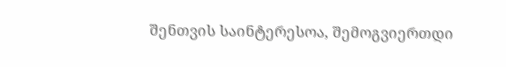შენთვის საინტერესოა, შემოგვიერთდი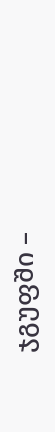ჯგუფში –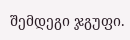შემდეგი ჯგუფი.